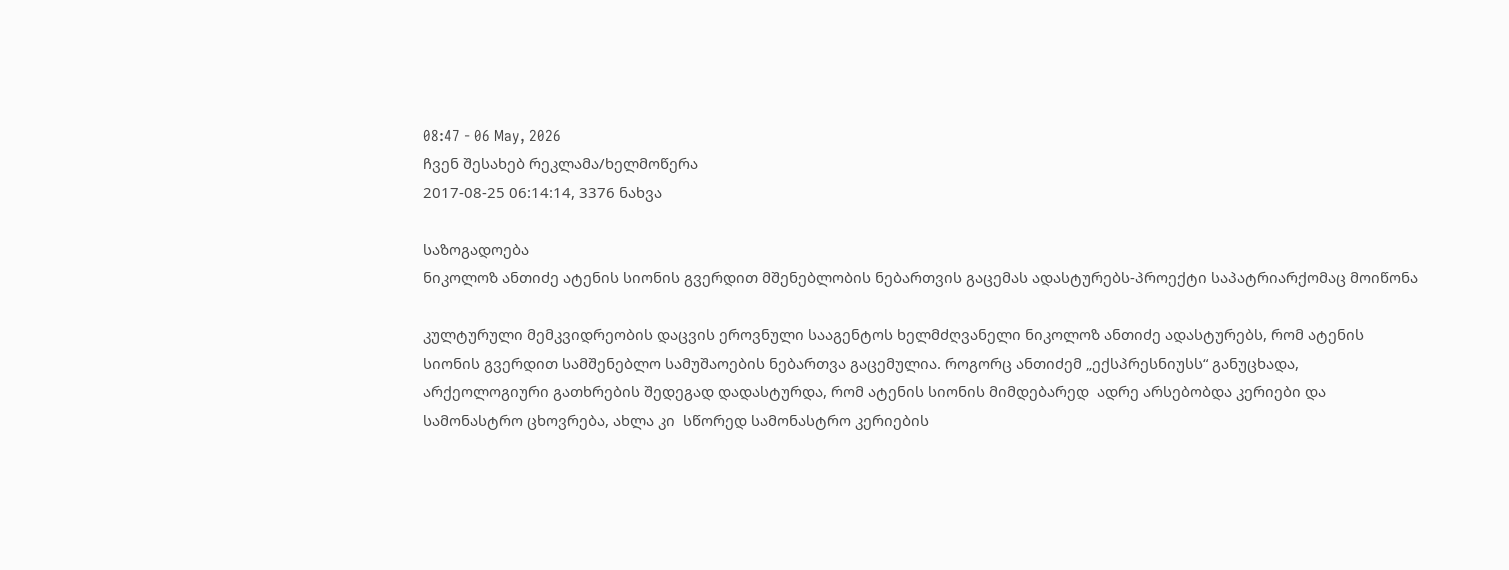08:47 - 06 May, 2026
ჩვენ შესახებ რეკლამა/ხელმოწერა
2017-08-25 06:14:14, 3376 ნახვა

საზოგადოება
ნიკოლოზ ანთიძე ატენის სიონის გვერდით მშენებლობის ნებართვის გაცემას ადასტურებს-პროექტი საპატრიარქომაც მოიწონა

კულტურული მემკვიდრეობის დაცვის ეროვნული სააგენტოს ხელმძღვანელი ნიკოლოზ ანთიძე ადასტურებს, რომ ატენის სიონის გვერდით სამშენებლო სამუშაოების ნებართვა გაცემულია. როგორც ანთიძემ „ექსპრესნიუსს“ განუცხადა, არქეოლოგიური გათხრების შედეგად დადასტურდა, რომ ატენის სიონის მიმდებარედ  ადრე არსებობდა კერიები და სამონასტრო ცხოვრება, ახლა კი  სწორედ სამონასტრო კერიების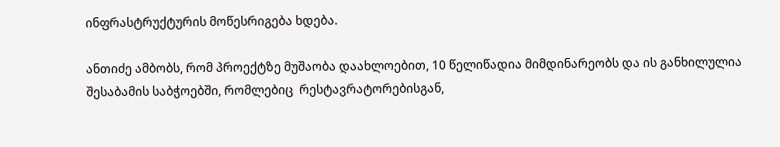ინფრასტრუქტურის მოწესრიგება ხდება.

ანთიძე ამბობს, რომ პროექტზე მუშაობა დაახლოებით, 10 წელიწადია მიმდინარეობს და ის განხილულია შესაბამის საბჭოებში, რომლებიც  რესტავრატორებისგან,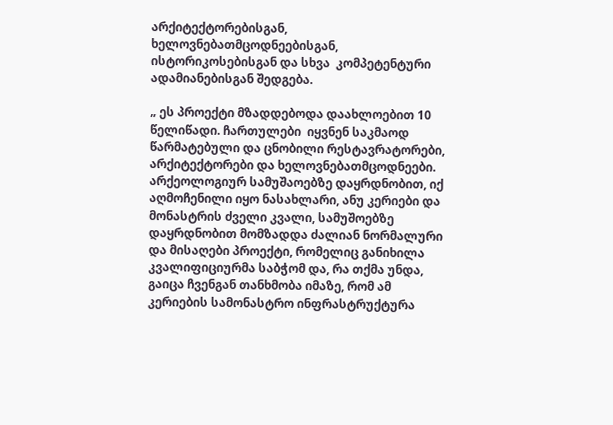არქიტექტორებისგან, ხელოვნებათმცოდნეებისგან, ისტორიკოსებისგან და სხვა  კომპეტენტური ადამიანებისგან შედგება.

„ ეს პროექტი მზადდებოდა დაახლოებით 10 წელიწადი. ჩართულები  იყვნენ საკმაოდ წარმატებული და ცნობილი რესტავრატორები, არქიტექტორები და ხელოვნებათმცოდნეები. არქეოლოგიურ სამუშაოებზე დაყრდნობით, იქ აღმოჩენილი იყო ნასახლარი, ანუ კერიები და მონასტრის ძველი კვალი, სამუშოებზე დაყრდნობით მომზადდა ძალიან ნორმალური და მისაღები პროექტი, რომელიც განიხილა კვალიფიციურმა საბჭომ და, რა თქმა უნდა, გაიცა ჩვენგან თანხმობა იმაზე, რომ ამ კერიების სამონასტრო ინფრასტრუქტურა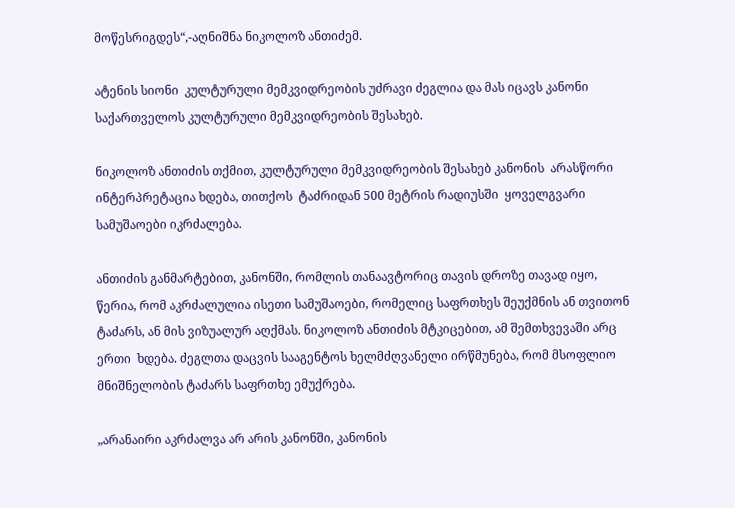მოწესრიგდეს“,-აღნიშნა ნიკოლოზ ანთიძემ.

ატენის სიონი  კულტურული მემკვიდრეობის უძრავი ძეგლია და მას იცავს კანონი საქართველოს კულტურული მემკვიდრეობის შესახებ.

ნიკოლოზ ანთიძის თქმით, კულტურული მემკვიდრეობის შესახებ კანონის  არასწორი ინტერპრეტაცია ხდება, თითქოს  ტაძრიდან 500 მეტრის რადიუსში  ყოველგვარი სამუშაოები იკრძალება.

ანთიძის განმარტებით, კანონში, რომლის თანაავტორიც თავის დროზე თავად იყო, წერია, რომ აკრძალულია ისეთი სამუშაოები, რომელიც საფრთხეს შეუქმნის ან თვითონ ტაძარს, ან მის ვიზუალურ აღქმას. ნიკოლოზ ანთიძის მტკიცებით, ამ შემთხვევაში არც ერთი  ხდება. ძეგლთა დაცვის სააგენტოს ხელმძღვანელი ირწმუნება, რომ მსოფლიო მნიშნელობის ტაძარს საფრთხე ემუქრება.

„არანაირი აკრძალვა არ არის კანონში, კანონის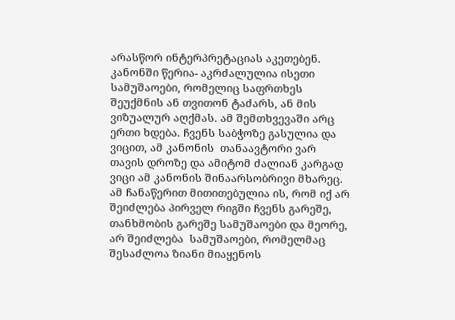არასწორ ინტერპრეტაციას აკეთებენ. კანონში წერია- აკრძალულია ისეთი სამუშაოები, რომელიც საფრთხეს შეუქმნის ან თვითონ ტაძარს, ან მის ვიზუალურ აღქმას. ამ შემთხვევაში არც ერთი ხდება. ჩვენს საბჭოზე გასულია და ვიცით, ამ კანონის  თანაავტორი ვარ თავის დროზე და ამიტომ ძალიან კარგად ვიცი ამ კანონის შინაარსობრივი მხარეც. ამ ჩანაწერით მითითებულია ის, რომ იქ არ შეიძლება პირველ რიგში ჩვენს გარეშე, თანხმობის გარეშე სამუშაოები და მეორე, არ შეიძლება  სამუშაოები, რომელმაც შესაძლოა ზიანი მიაყენოს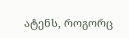ატენს, როგორც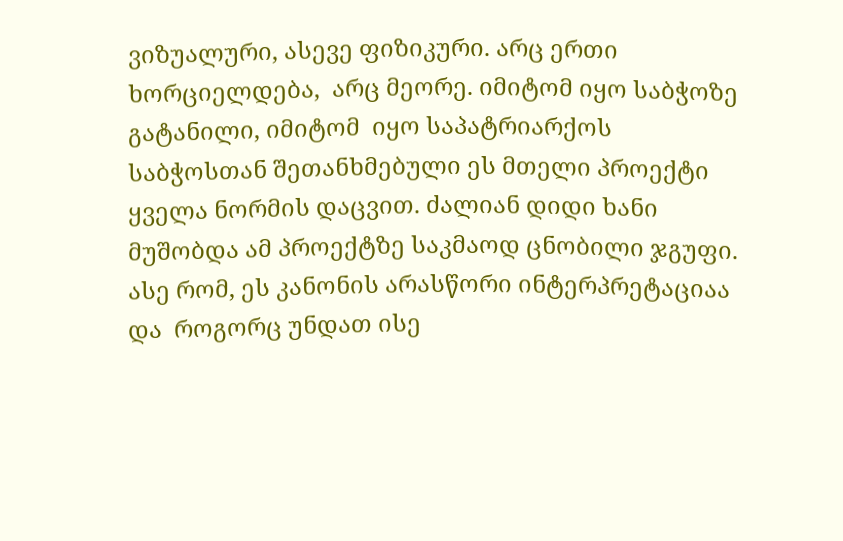ვიზუალური, ასევე ფიზიკური. არც ერთი ხორციელდება,  არც მეორე. იმიტომ იყო საბჭოზე გატანილი, იმიტომ  იყო საპატრიარქოს საბჭოსთან შეთანხმებული ეს მთელი პროექტი ყველა ნორმის დაცვით. ძალიან დიდი ხანი მუშობდა ამ პროექტზე საკმაოდ ცნობილი ჯგუფი. ასე რომ, ეს კანონის არასწორი ინტერპრეტაციაა და  როგორც უნდათ ისე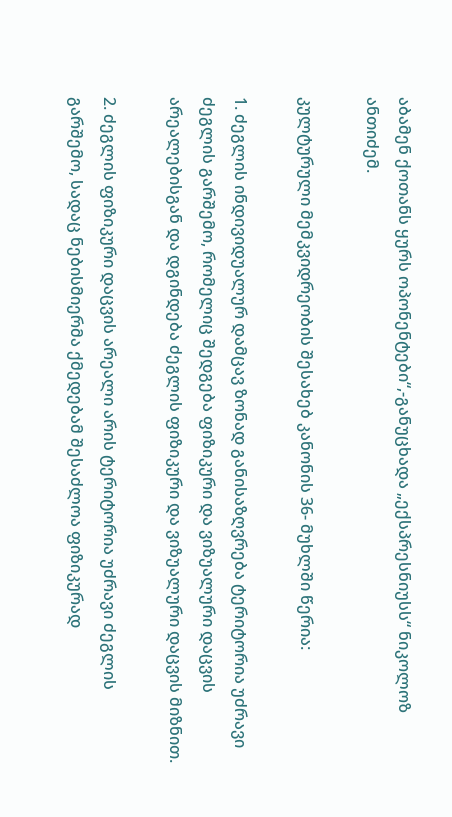აბამენ ქოთანს ყურს ოპონენტები“,-განუცხადა „ექსპრესნიუსს“ ნიკოლოზ ანთიძემ.

კულტურული მემკვიდრეობის შესახებ კანონის 36- მუხლში წერია:

1. ძეგლის ინდივიდუალურ დამცავ ზონად განისაზღვრება ტერიტორია უძრავი ძეგლის გარშემო, რომელიც შედგება ფიზიკური და ვიზუალური დაცვის არეალებისგან და დგინდება ძეგლის ფიზიკური და ვიზუალური დაცვის მიზნით.

2. ძეგლის ფიზიკური დაცვის არეალი არის ტერიტორია უძრავი ძეგლის გარშემო, სადაც ნებისმიერმა ქმედებამ შესაძლოა ფიზიკურად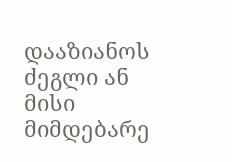დააზიანოს ძეგლი ან მისი მიმდებარე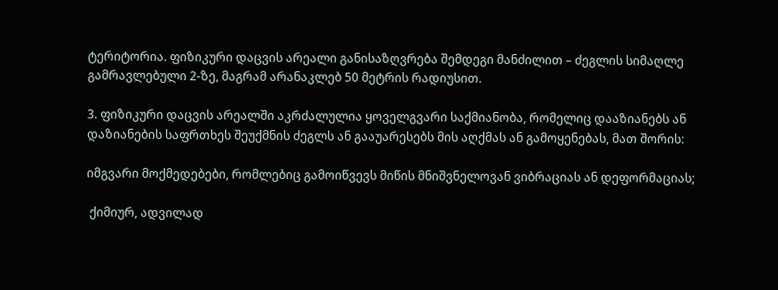ტერიტორია. ფიზიკური დაცვის არეალი განისაზღვრება შემდეგი მანძილით – ძეგლის სიმაღლე გამრავლებული 2-ზე, მაგრამ არანაკლებ 50 მეტრის რადიუსით.

3. ფიზიკური დაცვის არეალში აკრძალულია ყოველგვარი საქმიანობა, რომელიც დააზიანებს ან დაზიანების საფრთხეს შეუქმნის ძეგლს ან გააუარესებს მის აღქმას ან გამოყენებას, მათ შორის:

იმგვარი მოქმედებები, რომლებიც გამოიწვევს მიწის მნიშვნელოვან ვიბრაციას ან დეფორმაციას;

 ქიმიურ, ადვილად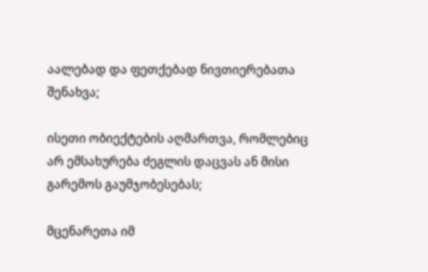აალებად და ფეთქებად ნივთიერებათა შენახვა;

ისეთი ობიექტების აღმართვა, რომლებიც არ ემსახურება ძეგლის დაცვას ან მისი გარემოს გაუმჯობესებას;

მცენარეთა იმ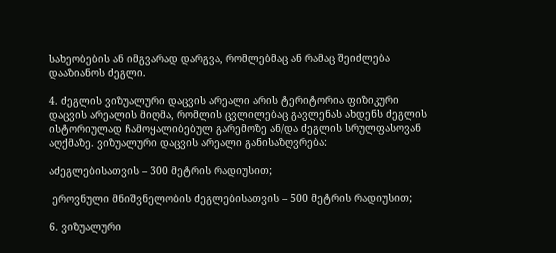სახეობების ან იმგვარად დარგვა, რომლებმაც ან რამაც შეიძლება დააზიანოს ძეგლი.

4. ძეგლის ვიზუალური დაცვის არეალი არის ტერიტორია ფიზიკური დაცვის არეალის მიღმა, რომლის ცვლილებაც გავლენას ახდენს ძეგლის ისტორიულად ჩამოყალიბებულ გარემოზე ან/და ძეგლის სრულფასოვან აღქმაზე. ვიზუალური დაცვის არეალი განისაზღვრება:

აძეგლებისათვის – 300 მეტრის რადიუსით;

 ეროვნული მნიშვნელობის ძეგლებისათვის – 500 მეტრის რადიუსით;

6. ვიზუალური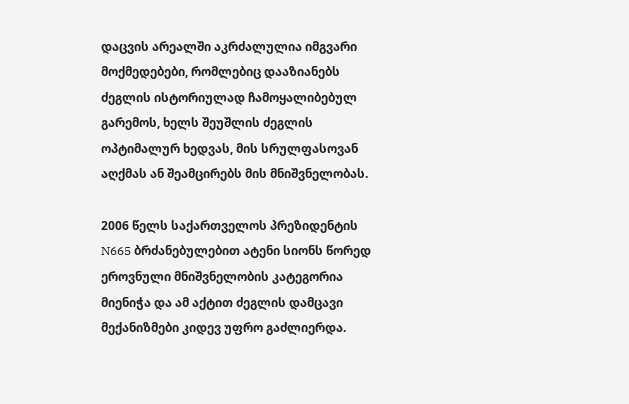დაცვის არეალში აკრძალულია იმგვარი მოქმედებები, რომლებიც დააზიანებს ძეგლის ისტორიულად ჩამოყალიბებულ გარემოს, ხელს შეუშლის ძეგლის ოპტიმალურ ხედვას, მის სრულფასოვან აღქმას ან შეამცირებს მის მნიშვნელობას.

2006 წელს საქართველოს პრეზიდენტის N665 ბრძანებულებით ატენი სიონს წორედ ეროვნული მნიშვნელობის კატეგორია მიენიჭა და ამ აქტით ძეგლის დამცავი მექანიზმები კიდევ უფრო გაძლიერდა.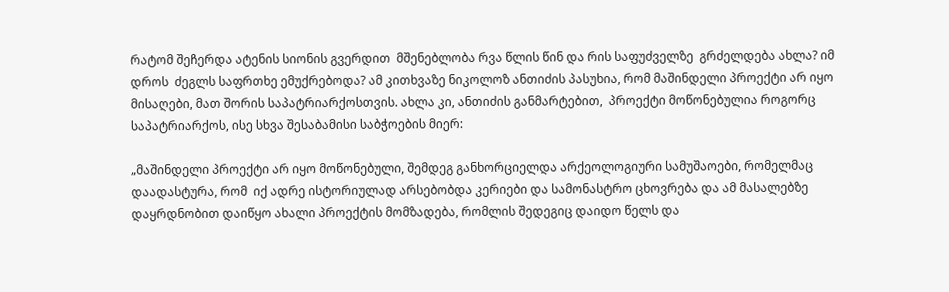რატომ შეჩერდა ატენის სიონის გვერდით  მშენებლობა რვა წლის წინ და რის საფუძველზე  გრძელდება ახლა? იმ დროს  ძეგლს საფრთხე ემუქრებოდა? ამ კითხვაზე ნიკოლოზ ანთიძის პასუხია, რომ მაშინდელი პროექტი არ იყო მისაღები, მათ შორის საპატრიარქოსთვის. ახლა კი, ანთიძის განმარტებით,  პროექტი მოწონებულია როგორც საპატრიარქოს, ისე სხვა შესაბამისი საბჭოების მიერ:

„მაშინდელი პროექტი არ იყო მოწონებული, შემდეგ განხორციელდა არქეოლოგიური სამუშაოები, რომელმაც დაადასტურა, რომ  იქ ადრე ისტორიულად არსებობდა კერიები და სამონასტრო ცხოვრება და ამ მასალებზე დაყრდნობით დაიწყო ახალი პროექტის მომზადება, რომლის შედეგიც დაიდო წელს და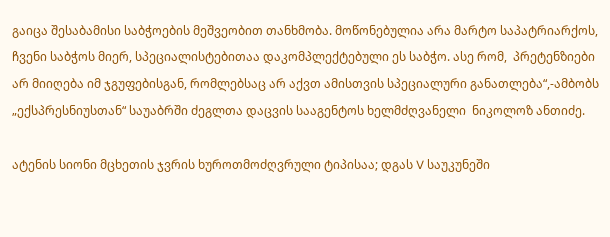გაიცა შესაბამისი საბჭოების მეშვეობით თანხმობა. მოწონებულია არა მარტო საპატრიარქოს,  ჩვენი საბჭოს მიერ, სპეციალისტებითაა დაკომპლექტებული ეს საბჭო. ასე რომ,  პრეტენზიები არ მიიღება იმ ჯგუფებისგან, რომლებსაც არ აქვთ ამისთვის სპეციალური განათლება“,-ამბობს „ექსპრესნიუსთან“ საუაბრში ძეგლთა დაცვის სააგენტოს ხელმძღვანელი  ნიკოლოზ ანთიძე.

ატენის სიონი მცხეთის ჯვრის ხუროთმოძღვრული ტიპისაა; დგას V საუკუნეში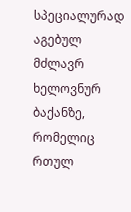სპეციალურად აგებულ მძლავრ ხელოვნურ ბაქანზე, რომელიც რთულ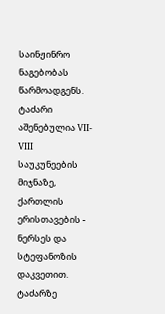საინჟინრო ნაგებობას წარმოადგენს. ტაძარი აშენებულია VII-VIII საუკუნეების მიჯნაზე, ქართლის ერისთავების - ნერსეს და სტეფანოზის დაკვეთით. ტაძარზე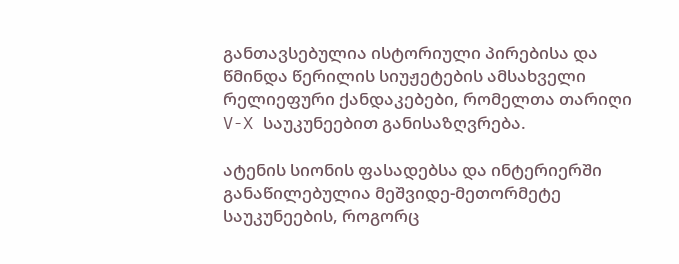განთავსებულია ისტორიული პირებისა და წმინდა წერილის სიუჟეტების ამსახველი რელიეფური ქანდაკებები, რომელთა თარიღი V-X საუკუნეებით განისაზღვრება.

ატენის სიონის ფასადებსა და ინტერიერში განაწილებულია მეშვიდე-მეთორმეტე საუკუნეების, როგორც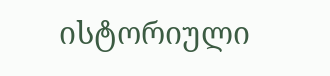ისტორიული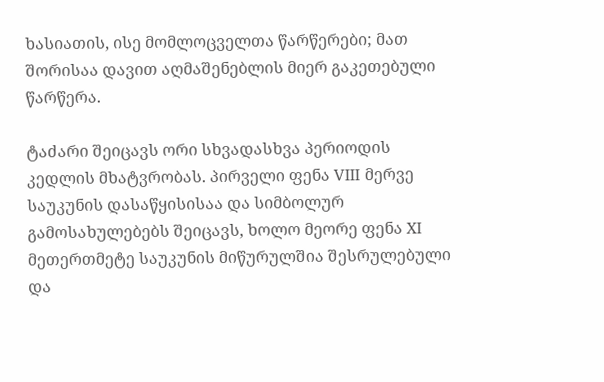ხასიათის, ისე მომლოცველთა წარწერები; მათ შორისაა დავით აღმაშენებლის მიერ გაკეთებული წარწერა.

ტაძარი შეიცავს ორი სხვადასხვა პერიოდის კედლის მხატვრობას. პირველი ფენა VIII მერვე საუკუნის დასაწყისისაა და სიმბოლურ გამოსახულებებს შეიცავს, ხოლო მეორე ფენა XI მეთერთმეტე საუკუნის მიწურულშია შესრულებული და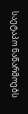საეტაპო ნაწარმოებს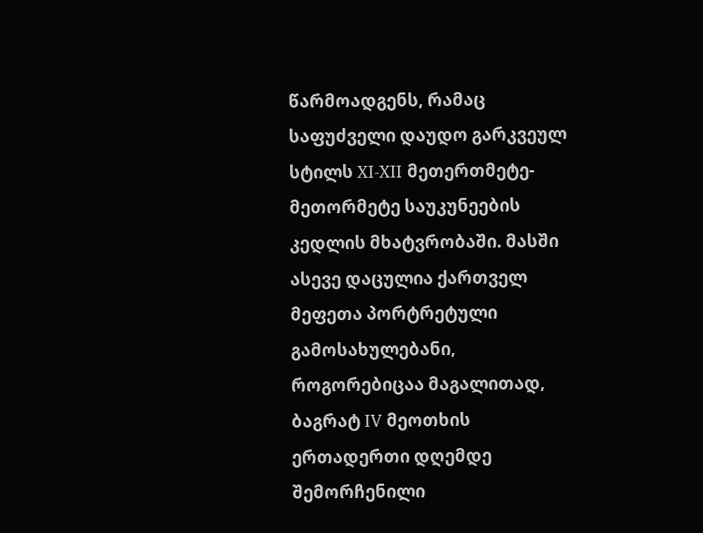წარმოადგენს, რამაც საფუძველი დაუდო გარკვეულ სტილს XI-XII მეთერთმეტე-მეთორმეტე საუკუნეების კედლის მხატვრობაში. მასში ასევე დაცულია ქართველ მეფეთა პორტრეტული გამოსახულებანი, როგორებიცაა მაგალითად, ბაგრატ IV მეოთხის ერთადერთი დღემდე შემორჩენილი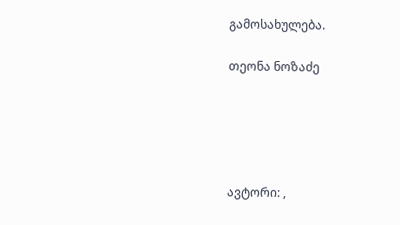გამოსახულება.

თეონა ნოზაძე





ავტორი: ,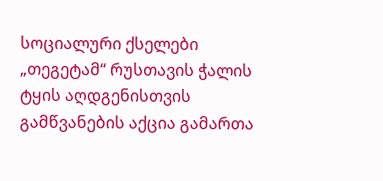სოციალური ქსელები
„თეგეტამ“ რუსთავის ჭალის ტყის აღდგენისთვის გამწვანების აქცია გამართა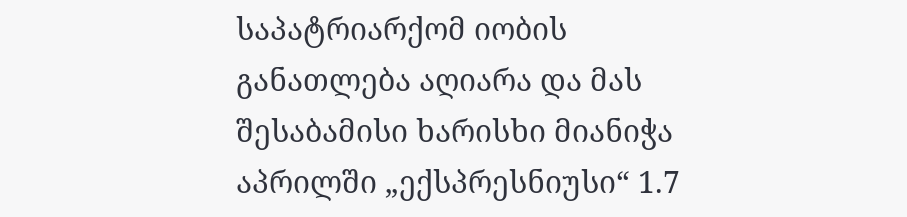საპატრიარქომ იობის განათლება აღიარა და მას შესაბამისი ხარისხი მიანიჭა
აპრილში „ექსპრესნიუსი“ 1.7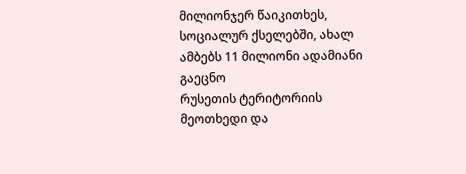მილიონჯერ წაიკითხეს, სოციალურ ქსელებში, ახალ ამბებს 11 მილიონი ადამიანი გაეცნო
რუსეთის ტერიტორიის მეოთხედი და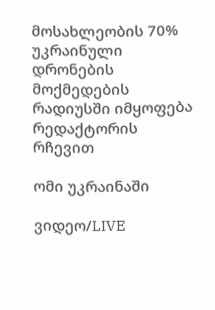მოსახლეობის 70% უკრაინული დრონების მოქმედების რადიუსში იმყოფება
რედაქტორის რჩევით

ომი უკრაინაში

ვიდეო/LIVE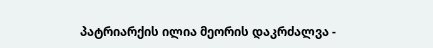პატრიარქის ილია მეორის დაკრძალვა -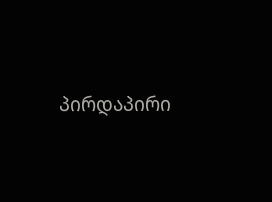პირდაპირი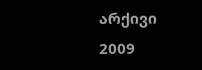არქივი 2009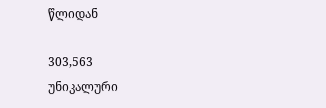წლიდან

303,563
უნიკალური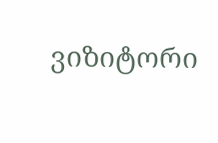ვიზიტორი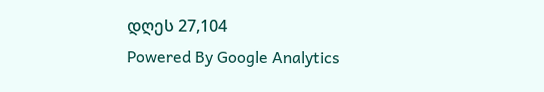დღეს 27,104
Powered By Google Analytics